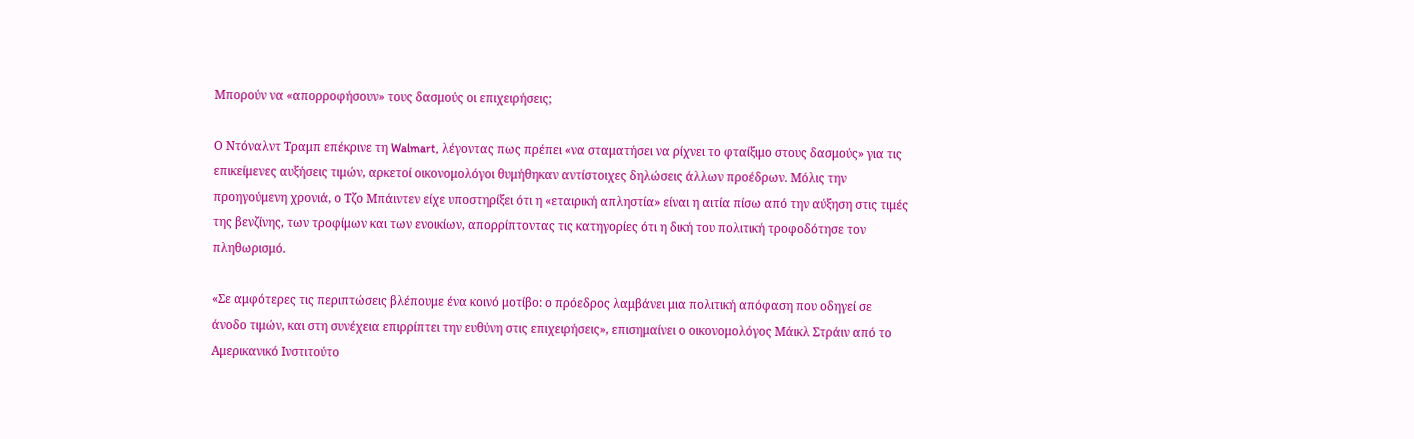Μπορούν να «απορροφήσουν» τους δασμούς οι επιχειρήσεις;

Ο Ντόναλντ Τραμπ επέκρινε τη Walmart, λέγοντας πως πρέπει «να σταματήσει να ρίχνει το φταίξιμο στους δασμούς» για τις επικείμενες αυξήσεις τιμών, αρκετοί οικονομολόγοι θυμήθηκαν αντίστοιχες δηλώσεις άλλων προέδρων. Μόλις την προηγούμενη χρονιά, ο Τζο Μπάιντεν είχε υποστηρίξει ότι η «εταιρική απληστία» είναι η αιτία πίσω από την αύξηση στις τιμές της βενζίνης, των τροφίμων και των ενοικίων, απορρίπτοντας τις κατηγορίες ότι η δική του πολιτική τροφοδότησε τον πληθωρισμό.

«Σε αμφότερες τις περιπτώσεις βλέπουμε ένα κοινό μοτίβο: ο πρόεδρος λαμβάνει μια πολιτική απόφαση που οδηγεί σε άνοδο τιμών, και στη συνέχεια επιρρίπτει την ευθύνη στις επιχειρήσεις», επισημαίνει ο οικονομολόγος Μάικλ Στράιν από το Αμερικανικό Ινστιτούτο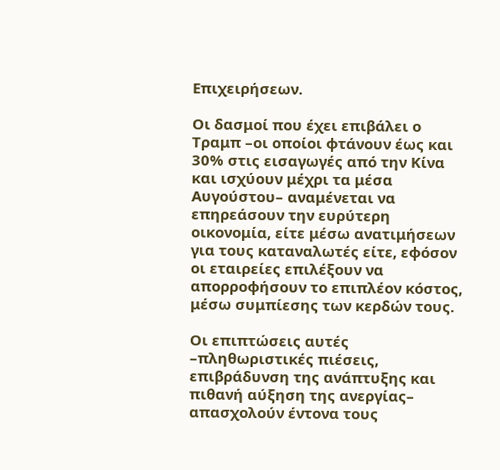Επιχειρήσεων.

Οι δασμοί που έχει επιβάλει ο Τραμπ –οι οποίοι φτάνουν έως και 30% στις εισαγωγές από την Κίνα και ισχύουν μέχρι τα μέσα Αυγούστου– αναμένεται να επηρεάσουν την ευρύτερη οικονομία, είτε μέσω ανατιμήσεων για τους καταναλωτές είτε, εφόσον οι εταιρείες επιλέξουν να απορροφήσουν το επιπλέον κόστος, μέσω συμπίεσης των κερδών τους.

Οι επιπτώσεις αυτές –πληθωριστικές πιέσεις, επιβράδυνση της ανάπτυξης και πιθανή αύξηση της ανεργίας– απασχολούν έντονα τους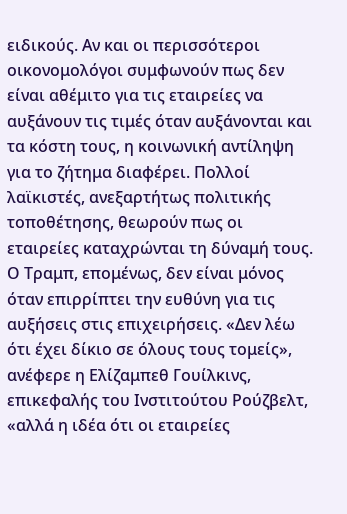ειδικούς. Αν και οι περισσότεροι οικονομολόγοι συμφωνούν πως δεν είναι αθέμιτο για τις εταιρείες να αυξάνουν τις τιμές όταν αυξάνονται και τα κόστη τους, η κοινωνική αντίληψη για το ζήτημα διαφέρει. Πολλοί λαϊκιστές, ανεξαρτήτως πολιτικής τοποθέτησης, θεωρούν πως οι εταιρείες καταχρώνται τη δύναμή τους. Ο Τραμπ, επομένως, δεν είναι μόνος όταν επιρρίπτει την ευθύνη για τις αυξήσεις στις επιχειρήσεις. «Δεν λέω ότι έχει δίκιο σε όλους τους τομείς», ανέφερε η Ελίζαμπεθ Γουίλκινς, επικεφαλής του Ινστιτούτου Ρούζβελτ, «αλλά η ιδέα ότι οι εταιρείες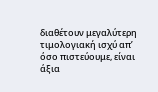διαθέτουν μεγαλύτερη τιμολογιακή ισχύ απ’ όσο πιστεύουμε, είναι άξια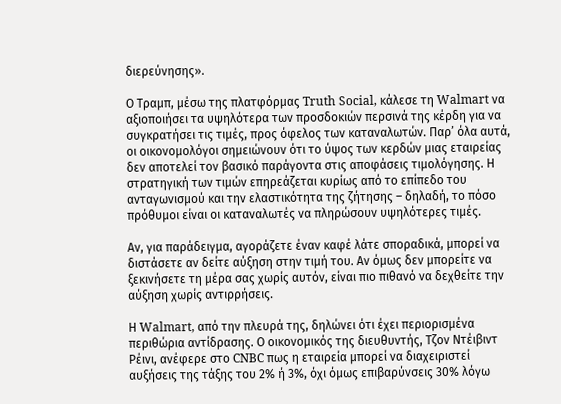διερεύνησης».

Ο Τραμπ, μέσω της πλατφόρμας Truth Social, κάλεσε τη Walmart να αξιοποιήσει τα υψηλότερα των προσδοκιών περσινά της κέρδη για να συγκρατήσει τις τιμές, προς όφελος των καταναλωτών. Παρ’ όλα αυτά, οι οικονομολόγοι σημειώνουν ότι το ύψος των κερδών μιας εταιρείας δεν αποτελεί τον βασικό παράγοντα στις αποφάσεις τιμολόγησης. Η στρατηγική των τιμών επηρεάζεται κυρίως από το επίπεδο του ανταγωνισμού και την ελαστικότητα της ζήτησης – δηλαδή, το πόσο πρόθυμοι είναι οι καταναλωτές να πληρώσουν υψηλότερες τιμές.

Αν, για παράδειγμα, αγοράζετε έναν καφέ λάτε σποραδικά, μπορεί να διστάσετε αν δείτε αύξηση στην τιμή του. Αν όμως δεν μπορείτε να ξεκινήσετε τη μέρα σας χωρίς αυτόν, είναι πιο πιθανό να δεχθείτε την αύξηση χωρίς αντιρρήσεις.

Η Walmart, από την πλευρά της, δηλώνει ότι έχει περιορισμένα περιθώρια αντίδρασης. Ο οικονομικός της διευθυντής, Τζον Ντέιβιντ Ρέινι, ανέφερε στο CNBC πως η εταιρεία μπορεί να διαχειριστεί αυξήσεις της τάξης του 2% ή 3%, όχι όμως επιβαρύνσεις 30% λόγω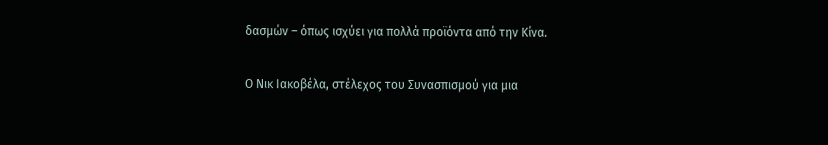δασμών – όπως ισχύει για πολλά προϊόντα από την Κίνα.

Ο Νικ Ιακοβέλα, στέλεχος του Συνασπισμού για μια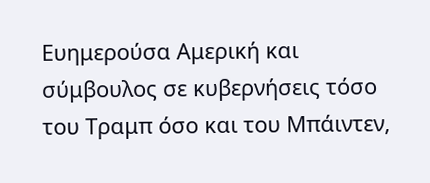Ευημερούσα Αμερική και σύμβουλος σε κυβερνήσεις τόσο του Τραμπ όσο και του Μπάιντεν,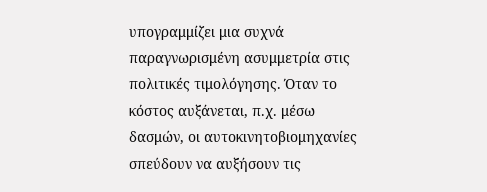υπογραμμίζει μια συχνά παραγνωρισμένη ασυμμετρία στις πολιτικές τιμολόγησης. Όταν το κόστος αυξάνεται, π.χ. μέσω δασμών, οι αυτοκινητοβιομηχανίες σπεύδουν να αυξήσουν τις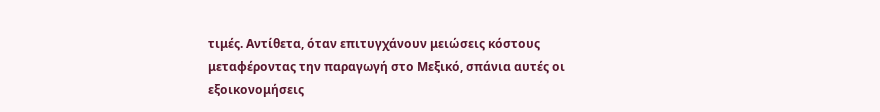τιμές. Αντίθετα, όταν επιτυγχάνουν μειώσεις κόστους μεταφέροντας την παραγωγή στο Μεξικό, σπάνια αυτές οι εξοικονομήσεις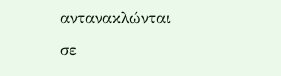αντανακλώνται σε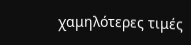χαμηλότερες τιμές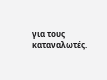για τους καταναλωτές.